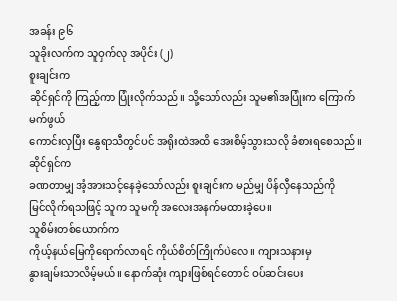အခန်း ၉၆
သူခိုးလက်က သူဝှက်လု အပိုင်း (၂)
စူးချင်းက
ဆိုင်ရှင်ကို ကြည့်ကာ ပြုံးလိုက်သည်။ သို့သော်လည်း သူမ၏အပြုံးက ကြောက်မက်ဖွယ်
ကောင်းလှပြီး နွေရာသီတွင်ပင် အရိုးထဲအထိ အေးစိမ့်သွားသလို ခံစားရစေသည်။ ဆိုင်ရှင်က
ခဏတာမျှ အံ့အားသင့်နေခဲ့သော်လည်း စူးချင်းက မည်မျှ ပိန်လှီနေသည်ကို
မြင်လိုက်ရသဖြင့် သူက သူမကို အလေးအနက်မထားခဲ့ပေ။
သူစိမ်းတစ်ယောက်က
ကိုယ့်နယ်မြေကိုရောက်လာရင် ကိုယ်စိတ်ကြိုက်ပဲလေ။ ကျားသနားမှ
နွားချမ်းသာလိမ့်မယ်။ နောက်ဆုံး ကျားဖြစ်ရင်တောင် ဝပ်ဆင်းပေး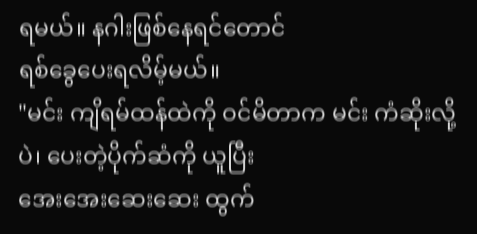ရမယ်။ နဂါးဖြစ်နေရင်တောင်
ရစ်ခွေပေးရလိမ့်မယ်။
"မင်း ကျိရမ်ထန်ထဲကို ဝင်မိတာက မင်း ကံဆိုးလို့ပဲ၊ ပေးတဲ့ပိုက်ဆံကို ယူပြီး
အေးအေးဆေးဆေး ထွက်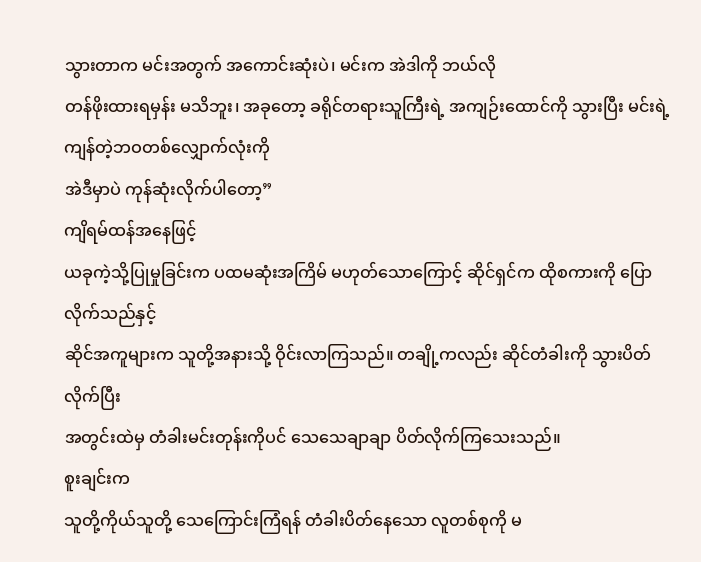သွားတာက မင်းအတွက် အကောင်းဆုံးပဲ၊ မင်းက အဲဒါကို ဘယ်လို
တန်ဖိုးထားရမှန်း မသိဘူး၊ အခုတော့ ခရိုင်တရားသူကြီးရဲ့ အကျဉ်းထောင်ကို သွားပြီး မင်းရဲ့ကျန်တဲ့ဘဝတစ်လျှောက်လုံးကို
အဲဒီမှာပဲ ကုန်ဆုံးလိုက်ပါတော့”
ကျိရမ်ထန်အနေဖြင့်
ယခုကဲ့သို့ပြုမှုခြင်းက ပထမဆုံးအကြိမ် မဟုတ်သောကြောင့် ဆိုင်ရှင်က ထိုစကားကို ပြောလိုက်သည်နှင့်
ဆိုင်အကူများက သူတို့အနားသို့ ဝိုင်းလာကြသည်။ တချို့ကလည်း ဆိုင်တံခါးကို သွားပိတ်လိုက်ပြီး
အတွင်းထဲမှ တံခါးမင်းတုန်းကိုပင် သေသေချာချာ ပိတ်လိုက်ကြသေးသည်။
စူးချင်းက
သူတို့ကိုယ်သူတို့ သေကြောင်းကြံရန် တံခါးပိတ်နေသော လူတစ်စုကို မ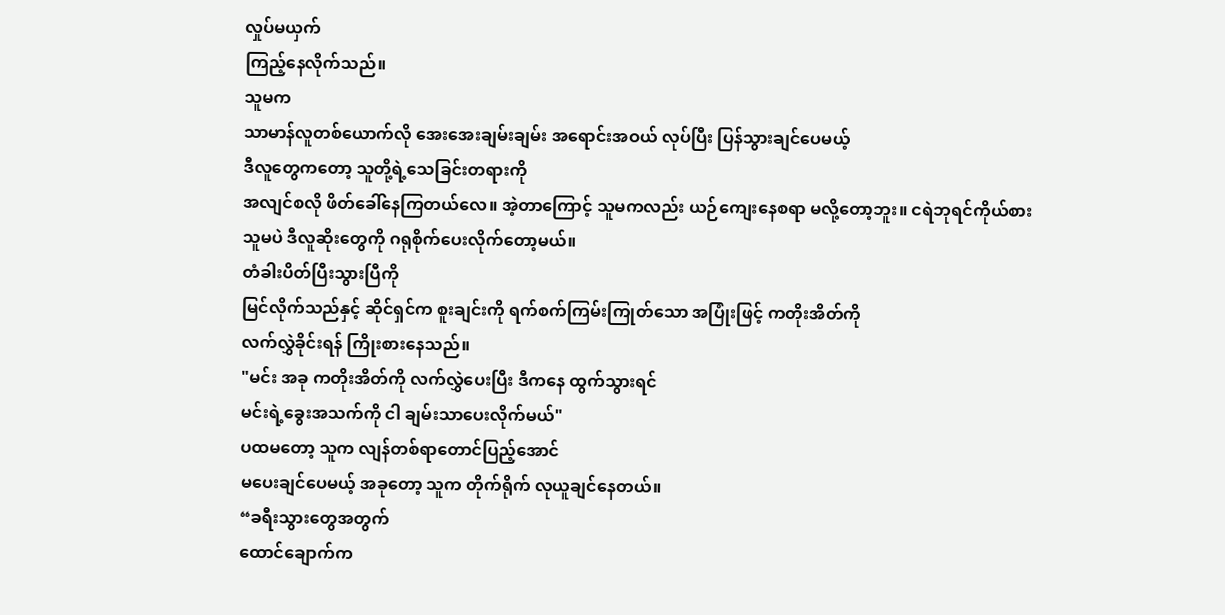လှုပ်မယှက်
ကြည့်နေလိုက်သည်။
သူမက
သာမာန်လူတစ်ယောက်လို အေးအေးချမ်းချမ်း အရောင်းအဝယ် လုပ်ပြီး ပြန်သွားချင်ပေမယ့်
ဒီလူတွေကတော့ သူတို့ရဲ့သေခြင်းတရားကို
အလျင်စလို ဖိတ်ခေါ်နေကြတယ်လေ။ အဲ့တာကြောင့် သူမကလည်း ယဉ်ကျေးနေစရာ မလို့တော့ဘူး။ ငရဲဘုရင်ကိုယ်စား
သူမပဲ ဒီလူဆိုးတွေကို ဂရုစိုက်ပေးလိုက်တော့မယ်။
တံခါးပိတ်ပြီးသွားပြီကို
မြင်လိုက်သည်နှင့် ဆိုင်ရှင်က စူးချင်းကို ရက်စက်ကြမ်းကြုတ်သော အပြုံးဖြင့် ကတိုးအိတ်ကို
လက်လွှဲခိုင်းရန် ကြိုးစားနေသည်။
"မင်း အခု ကတိုးအိတ်ကို လက်လွှဲပေးပြီး ဒီကနေ ထွက်သွားရင်
မင်းရဲ့ခွေးအသက်ကို ငါ ချမ်းသာပေးလိုက်မယ်"
ပထမတော့ သူက လျန်တစ်ရာတောင်ပြည့်အောင်
မပေးချင်ပေမယ့် အခုတော့ သူက တိုက်ရိုက် လုယူချင်နေတယ်။
“ခရီးသွားတွေအတွက်
ထောင်ချောက်က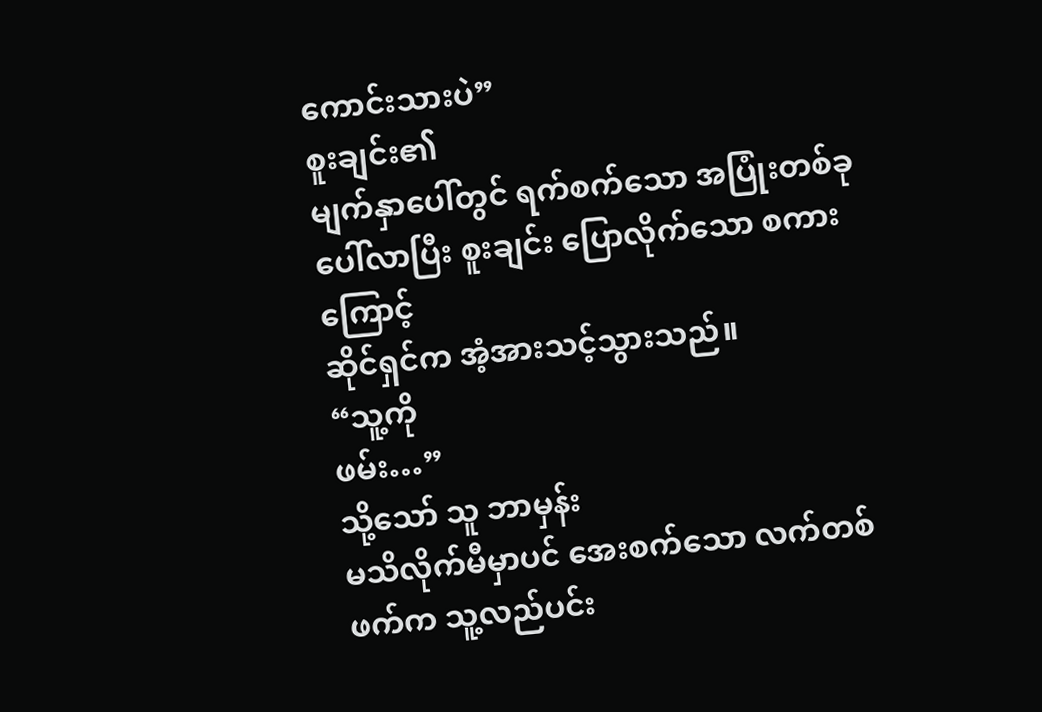ကောင်းသားပဲ”
စူးချင်း၏
မျက်နှာပေါ်တွင် ရက်စက်သော အပြုံးတစ်ခု ပေါ်လာပြီး စူးချင်း ပြောလိုက်သော စကားကြောင့်
ဆိုင်ရှင်က အံ့အားသင့်သွားသည်။
“သူ့ကို
ဖမ်း…”
သို့သော် သူ ဘာမှန်း
မသိလိုက်မီမှာပင် အေးစက်သော လက်တစ်ဖက်က သူ့လည်ပင်း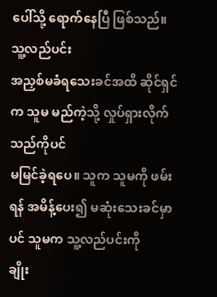ပေါ်သို့ ရောက်နေပြီ ဖြစ်သည်။ သူ့လည်ပင်း
အညှစ်မခံရသေးခင်အထိ ဆိုင်ရှင်က သူမ မည်ကဲ့သို့ လှုပ်ရှားလိုက်သည်ကိုပင်
မမြင်ခဲ့ရပေ။ သူက သူမကို ဖမ်းရန် အမိန့်ပေး၍ မဆုံးသေးခင်မှာပင် သူမက သူ့လည်ပင်းကို
ချိုး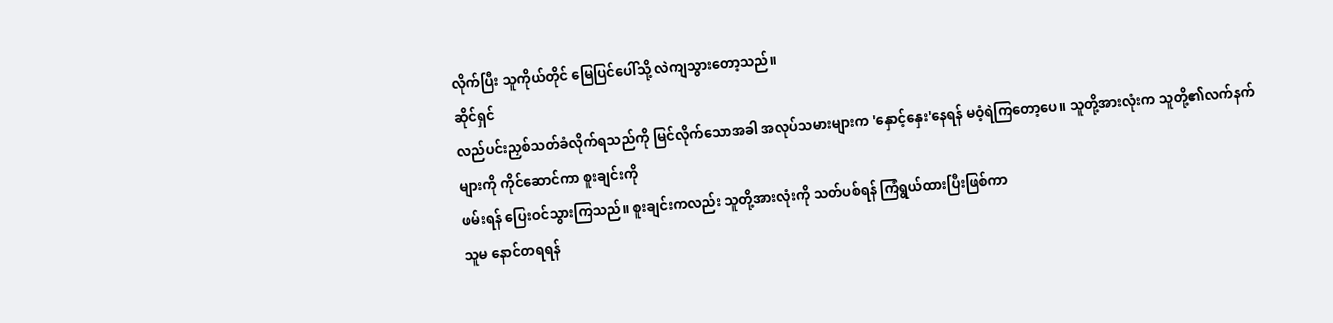လိုက်ပြီး သူကိုယ်တိုင် မြေပြင်ပေါ်သို့ လဲကျသွားတော့သည်။
ဆိုင်ရှင်
လည်ပင်းညှစ်သတ်ခံလိုက်ရသည်ကို မြင်လိုက်သောအခါ အလုပ်သမားများက 'နှောင့်နှေး'နေရန် မဝံ့ရဲကြတော့ပေ။ သူတို့အားလုံးက သူတို့၏လက်နက်များကို ကိုင်ဆောင်ကာ စူးချင်းကို
ဖမ်းရန် ပြေးဝင်သွားကြသည်။ စူးချင်းကလည်း သူတို့အားလုံးကို သတ်ပစ်ရန် ကြံရွယ်ထားပြီးဖြစ်ကာ
သူမ နောင်တရရန်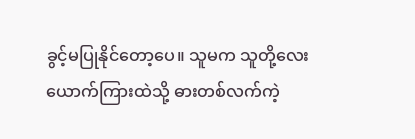ခွင့်မပြုနိုင်တော့ပေ။ သူမက သူတို့လေးယောက်ကြားထဲသို့ ဓားတစ်လက်ကဲ့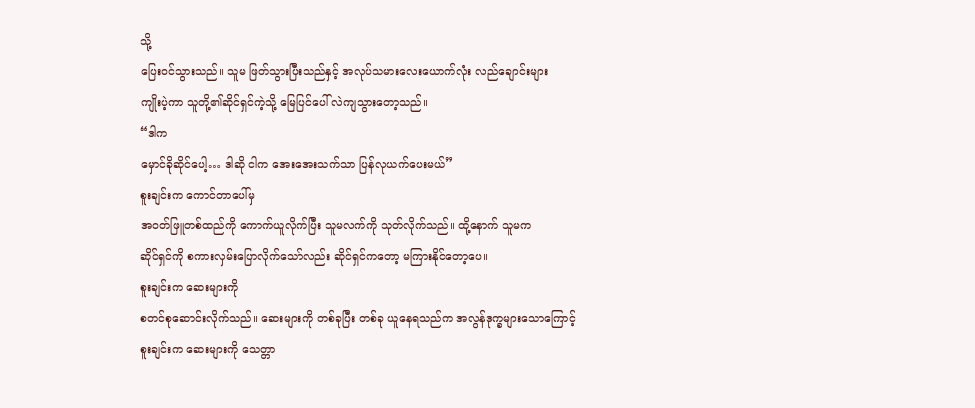သို့
ပြေးဝင်သွားသည်။ သူမ ဖြတ်သွားပြီးသည်နှင့် အလုပ်သမားလေးယောက်လုံး လည်ချောင်းများ
ကျိုးပဲ့ကာ သူတို့၏ဆိုင်ရှင်ကဲ့သို့ မြေပြင်ပေါ် လဲကျသွားတော့သည်။
“ဒါက
မှောင်ခိုဆိုင်ပေါ့… ဒါဆို ငါက အေးအေးသက်သာ ပြန်လုယက်ပေးမယ်”
စူးချင်းက ကောင်တာပေါ်မှ
အဝတ်ဖြူတစ်ထည်ကို ကောက်ယူလိုက်ပြီး သူမလက်ကို သုတ်လိုက်သည်။ ထို့နောက် သူမက
ဆိုင်ရှင်ကို စကားလှမ်းပြောလိုက်သော်လည်း ဆိုင်ရှင်ကတော့ မကြားနိုင်တော့ပေ။
စူးချင်းက ဆေးများကို
စတင်စုဆောင်းလိုက်သည်။ ဆေးများကို တစ်ခုပြီး တစ်ခု ယူနေရသည်က အလွန်ဒုက္ခများသောကြောင့်
စူးချင်းက ဆေးများကို သေတ္တာ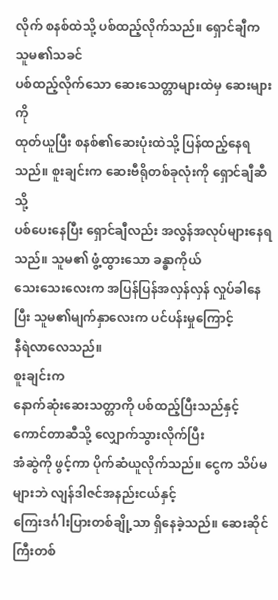လိုက် စနစ်ထဲသို့ ပစ်ထည့်လိုက်သည်။ ရှောင်ချီက သူမ၏သခင်
ပစ်ထည့်လိုက်သော ဆေးသေတ္တာများထဲမှ ဆေးများကို
ထုတ်ယူပြီး စနစ်၏ဆေးပုံးထဲသို့ ပြန်ထည့်နေရသည်။ စူးချင်းက ဆေးဗီရိုတစ်ခုလုံးကို ရှောင်ချီဆီသို့
ပစ်ပေးနေပြီး ရှောင်ချီလည်း အလွန်အလုပ်များနေရသည်။ သူမ၏ ဖွံ့ထွားသော ခန္ဓာကိုယ်
သေးသေးလေးက အပြန်ပြန်အလှန်လှန် လှုပ်ခါနေပြီး သူမ၏မျက်နှာလေးက ပင်ပန်းမှုကြောင့်
နီရဲလာလေသည်။
စူးချင်းက
နောက်ဆုံးဆေးသတ္တာကို ပစ်ထည့်ပြီးသည်နှင့် ကောင်တာဆီသို့ လျှောက်သွားလိုက်ပြီး
အံဆွဲကို ဖွင့်ကာ ပိုက်ဆံယူလိုက်သည်။ ငွေက သိပ်မများဘဲ လျန်ဒါဇင်အနည်းငယ်နှင့်
ကြေးဒင်္ဂါးပြားတစ်ချို့သာ ရှိနေခဲ့သည်။ ဆေးဆိုင်ကြီးတစ်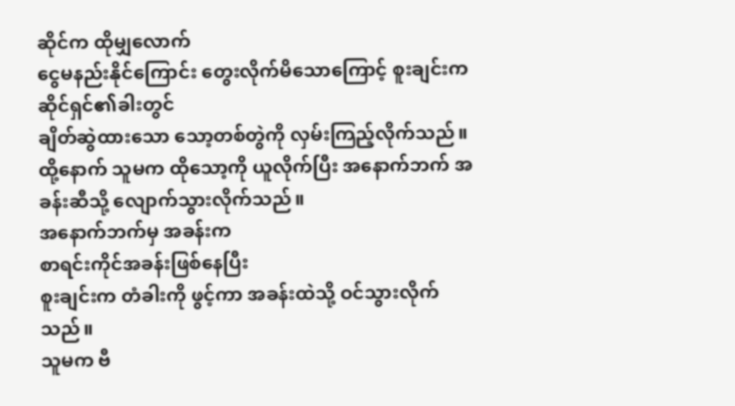ဆိုင်က ထိုမျှလောက်
ငွေမနည်းနိုင်ကြောင်း တွေးလိုက်မိသောကြောင့် စူးချင်းက ဆိုင်ရှင်၏ခါးတွင်
ချိတ်ဆွဲထားသော သော့တစ်တွဲကို လှမ်းကြည့်လိုက်သည်။ ထို့နောက် သူမက ထိုသော့ကို ယူလိုက်ပြီး အနောက်ဘက် အခန်းဆီသို့ လျောက်သွားလိုက်သည်။
အနောက်ဘက်မှ အခန်းက
စာရင်းကိုင်အခန်းဖြစ်နေပြီး
စူးချင်းက တံခါးကို ဖွင့်ကာ အခန်းထဲသို့ ဝင်သွားလိုက်သည်။
သူမက ဗီ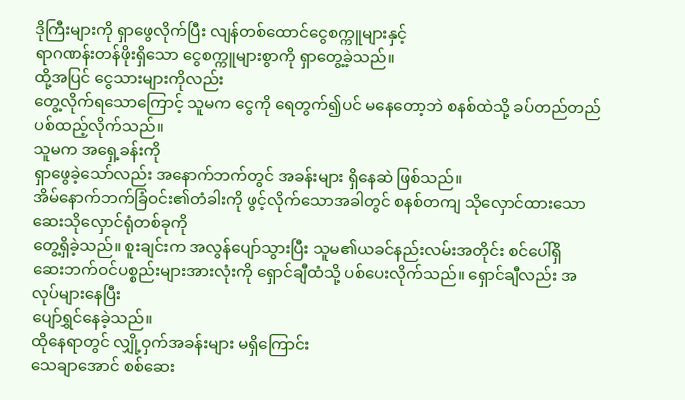ဒိုကြီးများကို ရှာဖွေလိုက်ပြီး လျန်တစ်ထောင်ငွေစက္ကူများနှင့်
ရာဂဏန်းတန်ဖိုးရှိသော ငွေစက္ကူများစွာကို ရှာတွေ့ခဲ့သည်။
ထို့အပြင် ငွေသားများကိုလည်း
တွေ့လိုက်ရသောကြောင့် သူမက ငွေကို ရေတွက်၍ပင် မနေတော့ဘဲ စနစ်ထဲသို့ ခပ်တည်တည် ပစ်ထည့်လိုက်သည်။
သူမက အရှေ့ခန်းကို
ရှာဖွေခဲ့သော်လည်း အနောက်ဘက်တွင် အခန်းများ ရှိနေဆဲ ဖြစ်သည်။
အိမ်နောက်ဘက်ခြံဝင်း၏တံခါးကို ဖွင့်လိုက်သောအခါတွင် စနစ်တကျ သိုလှောင်ထားသော ဆေးသိုလှောင်ရုံတစ်ခုကို
တွေ့ရှိခဲ့သည်။ စူးချင်းက အလွန်ပျော်သွားပြီး သူမ၏ယခင်နည်းလမ်းအတိုင်း စင်ပေါ်ရှိ
ဆေးဘက်ဝင်ပစ္စည်းများအားလုံးကို ရှောင်ချီထံသို့ ပစ်ပေးလိုက်သည်။ ရှောင်ချီလည်း အလုပ်များနေပြီး
ပျော်ရွှင်နေခဲ့သည်။
ထိုနေရာတွင် လျှို့ဝှက်အခန်းများ မရှိကြောင်း
သေချာအောင် စစ်ဆေး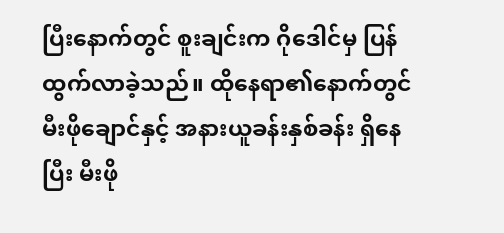ပြီးနောက်တွင် စူးချင်းက ဂိုဒေါင်မှ ပြန်ထွက်လာခဲ့သည်။ ထိုနေရာ၏နောက်တွင်
မီးဖိုချောင်နှင့် အနားယူခန်းနှစ်ခန်း ရှိနေပြီး မီးဖို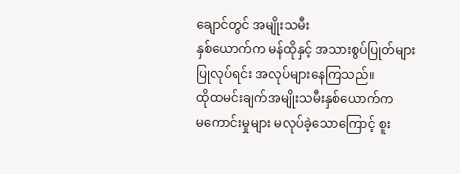ချောင်တွင် အမျိုးသမီး
နှစ်ယောက်က မန်ထိုနှင့် အသားစွပ်ပြုတ်များ
ပြုလုပ်ရင်း အလုပ်များနေကြသည်။
ထိုထမင်းချက်အမျိုးသမီးနှစ်ယောက်က
မကောင်းမှုများ မလုပ်ခဲ့သောကြောင့် စူး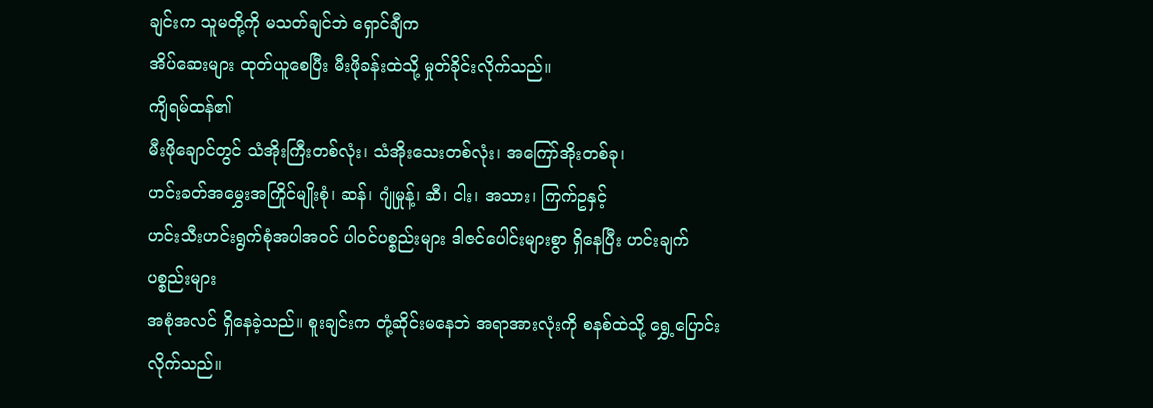ချင်းက သူမတို့ကို မသတ်ချင်ဘဲ ရှောင်ချီက
အိပ်ဆေးများ ထုတ်ယူစေပြီး မီးဖိုခန်းထဲသို့ မှုတ်ခိုင်းလိုက်သည်။
ကျိရမ်ထန်၏
မီးဖိုချောင်တွင် သံအိုးကြီးတစ်လုံး၊ သံအိုးသေးတစ်လုံး၊ အကြော်အိုးတစ်ခု၊
ဟင်းခတ်အမွှေးအကြိုင်မျိုးစုံ၊ ဆန်၊ ဂျုံမှုန့်၊ ဆီ၊ ငါး၊ အသား၊ ကြက်ဥနှင့်
ဟင်းသီးဟင်းရွက်စုံအပါအဝင် ပါဝင်ပစ္စည်းများ ဒါဇင်ပေါင်းများစွာ ရှိနေပြီး ဟင်းချက်ပစ္စည်းများ
အစုံအလင် ရှိနေခဲ့သည်။ စူးချင်းက တုံ့ဆိုင်းမနေဘဲ အရာအားလုံးကို စနစ်ထဲသို့ ရွှေ့ပြောင်းလိုက်သည်။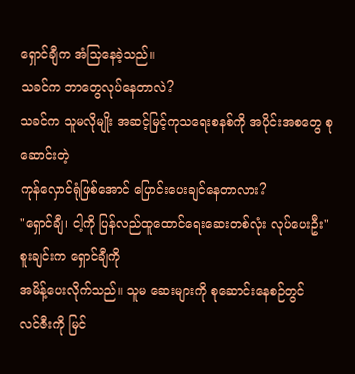ရှောင်ချီက အံသြနေခဲ့သည်။
သခင်က ဘာတွေလုပ်နေတာလဲ?
သခင်က သူမလိုမျိုး အဆင့်မြင့်ကုသရေးစနစ်ကို အပိုင်းအစတွေ စုဆောင်းတဲ့
ကုန်လှောင်ရုံဖြစ်အောင် ပြောင်းပေးချင်နေတာလား?
"ရှောင်ချီ၊ ငါ့ကို ပြန်လည်ထူထောင်ရေးဆေးတစ်လုံး လုပ်ပေးဦး"
စူးချင်းက ရှောင်ချီကို
အမိန့်ပေးလိုက်သည်။ သူမ ဆေးများကို စုဆောင်းနေစဉ်တွင်
လင်ဇီးကို မြင်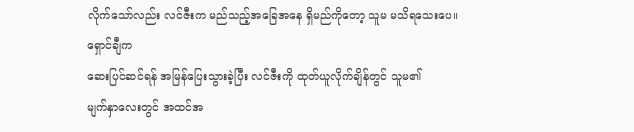လိုက်သော်လည်း လင်ဇီးက မည်သည့်အခြေအနေ ရှိမည်ကိုတော့ သူမ မသိရသေးပေ။
ရှောင်ချီက
ဆေးပြင်ဆင်ရန် အမြန်ပြေးသွားခဲ့ပြီး လင်ဇီးကို ထုတ်ယူလိုက်ချိန်တွင် သူမ၏
မျက်နှာလေးတွင် အထင်အ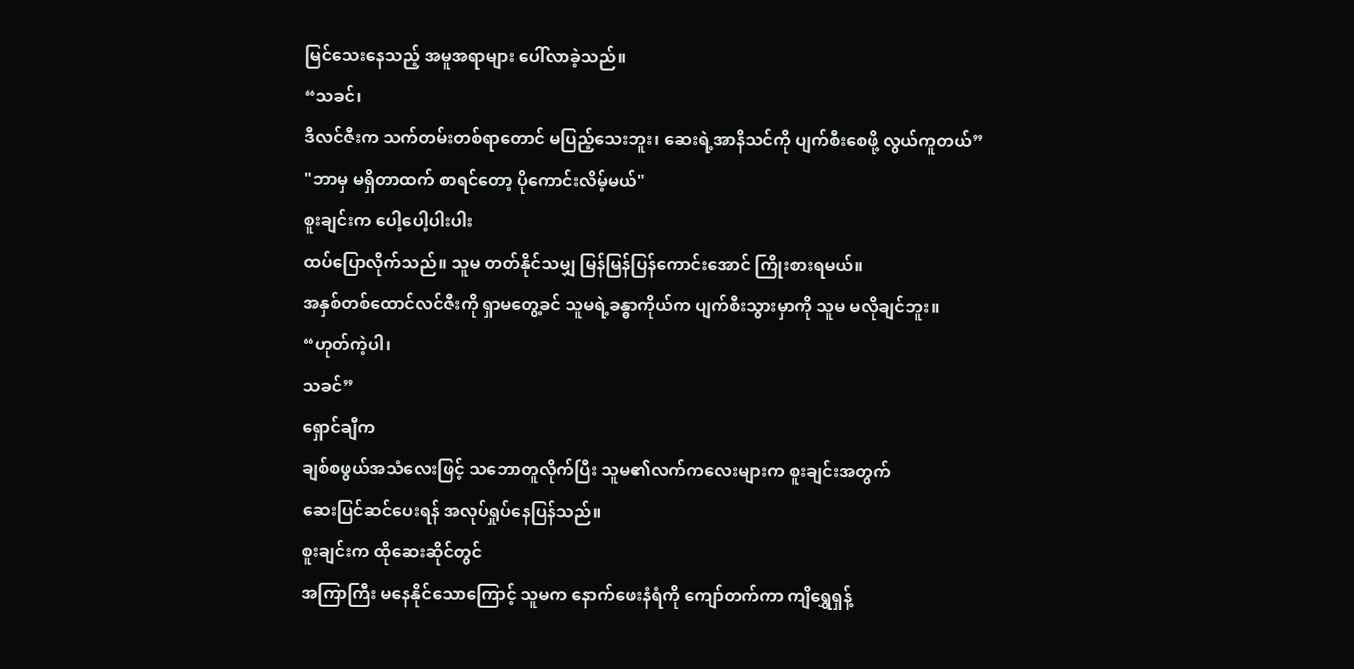မြင်သေးနေသည့် အမူအရာများ ပေါ်လာခဲ့သည်။
“သခင်၊
ဒီလင်ဇီးက သက်တမ်းတစ်ရာတောင် မပြည့်သေးဘူး၊ ဆေးရဲ့အာနိသင်ကို ပျက်စီးစေဖို့ လွယ်ကူတယ်”
"ဘာမှ မရှိတာထက် စာရင်တော့ ပိုကောင်းလိမ့်မယ်"
စူးချင်းက ပေါ့ပေါ့ပါးပါး
ထပ်ပြောလိုက်သည်။ သူမ တတ်နိုင်သမျှ မြန်မြန်ပြန်ကောင်းအောင် ကြိုးစားရမယ်။
အနှစ်တစ်ထောင်လင်ဇီးကို ရှာမတွေ့ခင် သူမရဲ့ခန္ဓာကိုယ်က ပျက်စီးသွားမှာကို သူမ မလိုချင်ဘူး။
“ဟုတ်ကဲ့ပါ၊
သခင်”
ရှောင်ချီက
ချစ်စဖွယ်အသံလေးဖြင့် သဘောတူလိုက်ပြီး သူမ၏လက်ကလေးများက စူးချင်းအတွက်
ဆေးပြင်ဆင်ပေးရန် အလုပ်ရှုပ်နေပြန်သည်။
စူးချင်းက ထိုဆေးဆိုင်တွင်
အကြာကြီး မနေနိုင်သောကြောင့် သူမက နောက်ဖေးနံရံကို ကျော်တက်ကာ ကျိရွှေရှန့်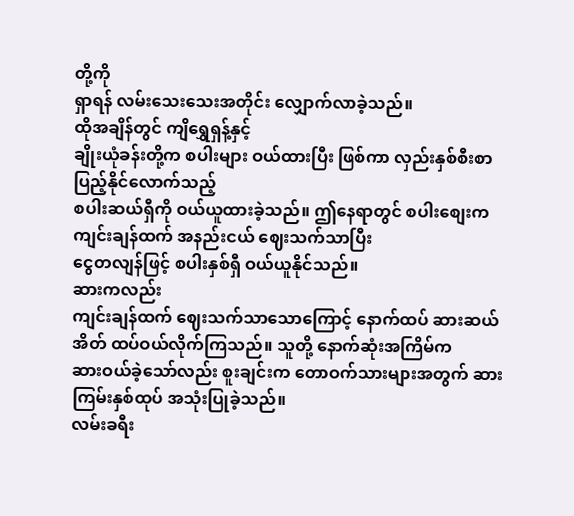တို့ကို
ရှာရန် လမ်းသေးသေးအတိုင်း လျှောက်လာခဲ့သည်။
ထိုအချိန်တွင် ကျိရွှေရှန့်နှင့်
ချိုးယုံခန်းတို့က စပါးများ ဝယ်ထားပြီး ဖြစ်ကာ လှည်းနှစ်စီးစာ ပြည့်နိုင်လောက်သည့်
စပါးဆယ်ရှီကို ဝယ်ယူထားခဲ့သည်။ ဤနေရာတွင် စပါးစျေးက ကျင်းချန်ထက် အနည်းငယ် ဈေးသက်သာပြီး
ငွေတလျန်ဖြင့် စပါးနှစ်ရှီ ဝယ်ယူနိုင်သည်။
ဆားကလည်း
ကျင်းချန်ထက် ဈေးသက်သာသောကြောင့် နောက်ထပ် ဆားဆယ်အိတ် ထပ်ဝယ်လိုက်ကြသည်။ သူတို့ နောက်ဆုံးအကြိမ်က
ဆားဝယ်ခဲ့သော်လည်း စူးချင်းက တောဝက်သားများအတွက် ဆားကြမ်းနှစ်ထုပ် အသုံးပြုခဲ့သည်။
လမ်းခရီး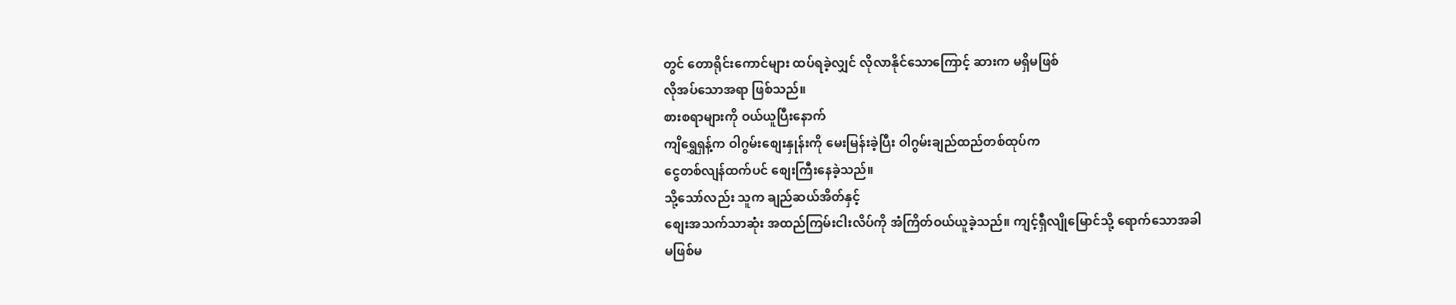တွင် တောရိုင်းကောင်များ ထပ်ရခဲ့လျှင် လိုလာနိုင်သောကြောင့် ဆားက မရှိမဖြစ်
လိုအပ်သောအရာ ဖြစ်သည်။
စားစရာများကို ဝယ်ယူပြီးနောက်
ကျိရွှေရှန့်က ဝါဂွမ်းစျေးနှုန်းကို မေးမြန်းခဲ့ပြီး ဝါဂွမ်းချည်ထည်တစ်ထုပ်က
ငွေတစ်လျန်ထက်ပင် စျေးကြီးနေခဲ့သည်။
သို့သော်လည်း သူက ချည်ဆယ်အိတ်နှင့်
စျေးအသက်သာဆုံး အထည်ကြမ်းငါးလိပ်ကို အံကြိတ်ဝယ်ယူခဲ့သည်။ ကျင့်ရှီလျိုမြောင်သို့ ရောက်သောအခါ
မဖြစ်မ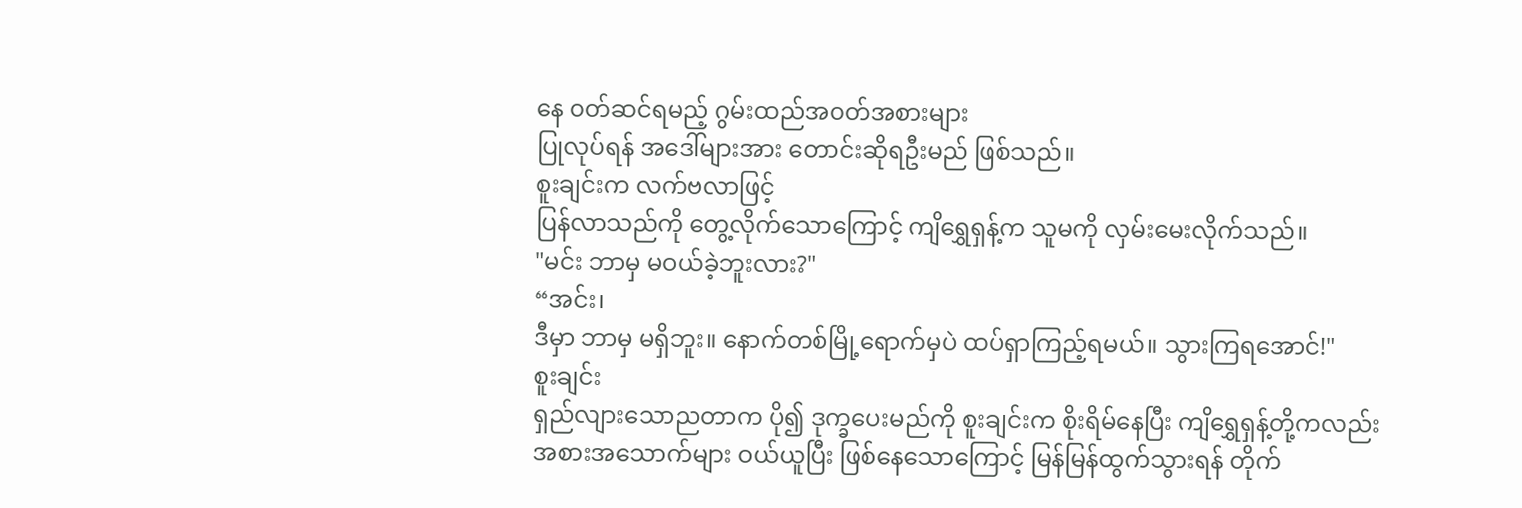နေ ၀တ်ဆင်ရမည့် ဂွမ်းထည်အ၀တ်အစားများ
ပြုလုပ်ရန် အဒေါ်များအား တောင်းဆိုရဦးမည် ဖြစ်သည်။
စူးချင်းက လက်ဗလာဖြင့်
ပြန်လာသည်ကို တွေ့လိုက်သောကြောင့် ကျိရွှေရှန့်က သူမကို လှမ်းမေးလိုက်သည်။
"မင်း ဘာမှ မဝယ်ခဲ့ဘူးလား?"
“အင်း၊
ဒီမှာ ဘာမှ မရှိဘူး။ နောက်တစ်မြို့ရောက်မှပဲ ထပ်ရှာကြည့်ရမယ်။ သွားကြရအောင်!"
စူးချင်း
ရှည်လျားသောညတာက ပို၍ ဒုက္ခပေးမည်ကို စူးချင်းက စိုးရိမ်နေပြီး ကျိရွှေရှန့်တို့ကလည်း
အစားအသောက်များ ဝယ်ယူပြီး ဖြစ်နေသောကြောင့် မြန်မြန်ထွက်သွားရန် တိုက်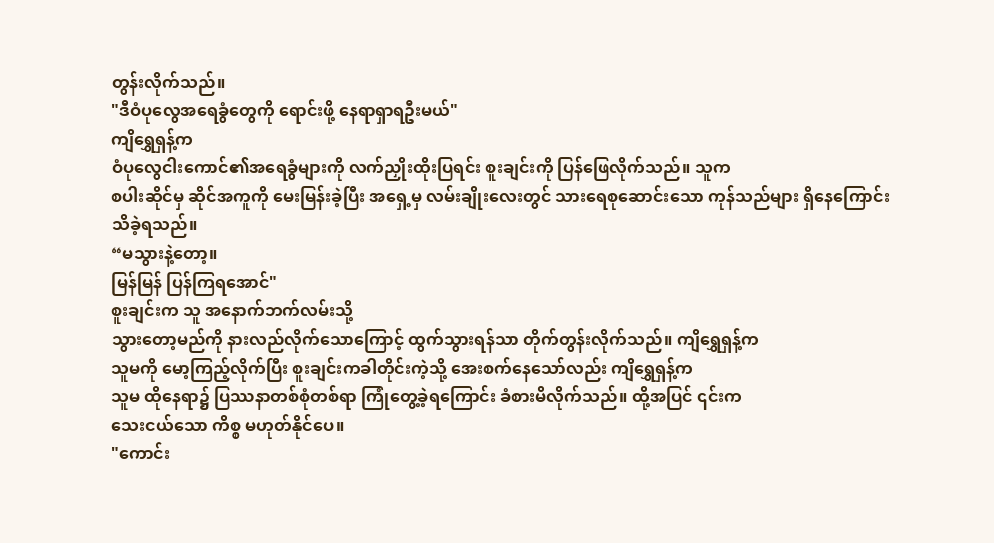တွန်းလိုက်သည်။
"ဒီဝံပုလွေအရေခွံတွေကို ရောင်းဖို့ နေရာရှာရဦးမယ်"
ကျိရွှေရှန့်က
ဝံပုလွေငါးကောင်၏အရေခွံများကို လက်ညှိုးထိုးပြရင်း စူးချင်းကို ပြန်ဖြေလိုက်သည်။ သူက
စပါးဆိုင်မှ ဆိုင်အကူကို မေးမြန်းခဲ့ပြီး အရှေ့မှ လမ်းချိုးလေးတွင် သားရေစုဆောင်းသော ကုန်သည်များ ရှိနေကြောင်း
သိခဲ့ရသည်။
“မသွားနဲ့တော့။
မြန်မြန် ပြန်ကြရအောင်"
စူးချင်းက သူ အနောက်ဘက်လမ်းသို့
သွားတော့မည်ကို နားလည်လိုက်သောကြောင့် ထွက်သွားရန်သာ တိုက်တွန်းလိုက်သည်။ ကျိရွှေရှန့်က
သူမကို မော့ကြည့်လိုက်ပြီး စူးချင်းကခါတိုင်းကဲ့သို့ အေးစက်နေသော်လည်း ကျိရွှေရှန့်က
သူမ ထိုနေရာ၌ ပြဿနာတစ်စုံတစ်ရာ ကြုံတွေ့ခဲ့ရကြောင်း ခံစားမိလိုက်သည်။ ထို့အပြင် ၎င်းက
သေးငယ်သော ကိစ္စ မဟုတ်နိုင်ပေ။
"ကောင်း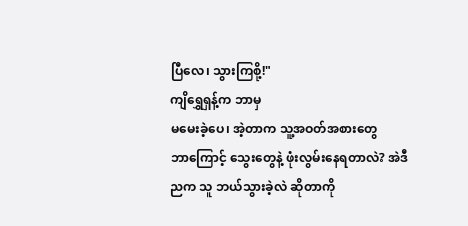ပြီလေ၊ သွားကြစို့!"
ကျိရွှေရှန့်က ဘာမှ
မမေးခဲ့ပေ၊ အဲ့တာက သူ့အဝတ်အစားတွေ
ဘာကြောင့် သွေးတွေနဲ့ ဖုံးလွမ်းနေရတာလဲ? အဲဒီညက သူ ဘယ်သွားခဲ့လဲ ဆိုတာကို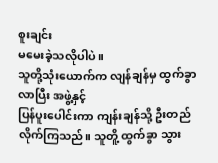စူးချင်း
မမေးခဲ့သလိုပါပဲ။
သူတို့သုံးယောက်က လျန်ချန်မှ ထွက်ခွာလာပြီး အဖွဲ့နှင့်
ပြန်ပူးပေါင်းကာ ကျန်းချန်သို့ ဦးတည်လိုက်ကြသည်။ သူတိူ့ ထွက်ခွာ သွား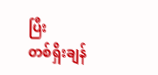ပြီး
တစ်ရှိးချန်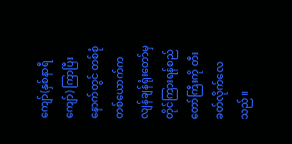ကျော်(နှစ်နာရီကျော်) ကြာပြီးနောက်တွင် တစ်စုံတစ်ယောက်က လျန်ချန်ရုံးတော်မှ
တိုင်ကြားရန်စည်တော်ကြီးကို တီးခတ်လိုက်လေသည်။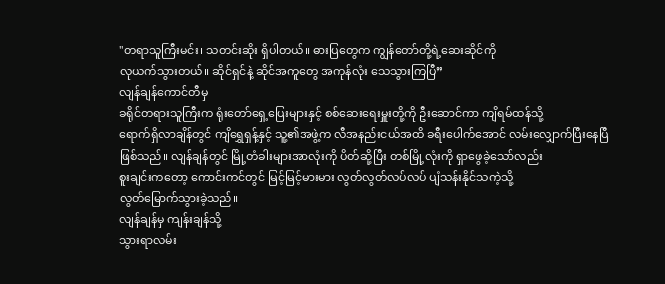"တရာသူကြီးမင်း၊ သတင်းဆိုး ရှိပါတယ်။ ဓားပြတွေက ကျွန်တော်တို့ရဲ့ဆေးဆိုင်ကို
လုယက်သွားတယ်။ ဆိုင်ရှင်နဲ့ ဆိုင်အကူတွေ အကုန်လုံး သေသွားကြပြီ”
လျန်ချန်ကောင်တီမှ
ခရိုင်တရားသူကြီးက ရုံးတော်ရှေ့ပြေးများနှင့် စစ်ဆေးရေးမှူးတို့ကို ဦးဆောင်ကာ ကျိရမ်ထန်သို့
ရောက်ရှိလာချိန်တွင် ကျိရွှေရှန့်နှင့် သူ့၏အဖွဲ့က လီအနည်းငယ်အထိ ခရီးပေါက်အောင် လမ်းလျှောက်ပြီးနေပြီ
ဖြစ်သည်။ လျန်ချန်တွင် မြို့တံခါးများအာလုံးကို ပိတ်ဆို့ပြီး တစ်မြို့လုံးကို ရှာဖွေခဲ့သော်လည်း
စူးချင်းကတော့ ကောင်းကင်တွင် မြင့်မြင့်မားမား လွတ်လွတ်လပ်လပ် ပျံသန်းနိုင်သကဲ့သို့
လွတ်မြောက်သွားခဲ့သည်။
လျန်ချန်မှ ကျန်းချန်သို့
သွားရာလမ်း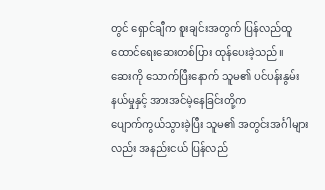တွင် ရှောင်ချီက စူးချင်းအတွက် ပြန်လည်ထူထောင်ရေးဆေးတစ်ပြား ထုန်ပေးခဲ့သည်။
ဆေးကို သောက်ပြီးနောက် သူမ၏ ပင်ပန်းနွမ်းနယ်မှုနှင့် အားအင်မဲ့နေခြင်းတို့က
ပျောက်ကွယ်သွားခဲ့ပြီး သူမ၏ အတွင်းအင်္ဂါများလည်း အနည်းငယ် ပြန်လည်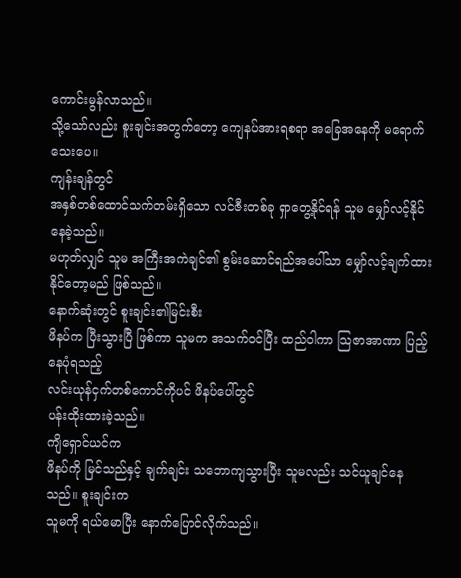ကောင်းမွန်လာသည်။
သို့သော်လည်း စူးချင်းအတွက်တော့ ကျေနပ်အားရစရာ အခြေအနေကို မရောက်သေးပေ။
ကျန်းချန်တွင်
အနှစ်တစ်ထောင်သက်တမ်းရှိသော လင်ဇီးတစ်ခု ရှာတွေ့နိုင်ရန် သူမ မျှော်လင့်နိုင်နေခဲ့သည်။
မဟုတ်လျှင် သူမ အကြီးအကဲချင်၏ စွမ်းဆောင်ရည်အပေါ်သာ မျှော်လင့်ချက်ထားနိုင်တော့မည် ဖြစ်သည်။
နောက်ဆုံးတွင် စူးချင်း၏မြင်းစီး
ဖိနပ်က ပြီးသွားပြီ ဖြစ်ကာ သူမက အသက်ဝင်ပြီး ထည်ဝါကာ သြဇာအာဏာ ပြည့်နေပုံရသည့်
လင်းယုန်ငှက်တစ်ကောင်ကိုပင် ဖိနပ်ပေါ်တွင်
ပန်းထိုးထားခဲ့သည်။
ကျိရှောင်ယင်က
ဖိနပ်ကို မြင်သည်နှင့် ချက်ချင်း သဘောကျသွားပြီး သူမလည်း သင်ယူချင်နေသည်။ စူးချင်းက
သူမကို ရယ်မောပြီး နောက်ပြောင်လိုက်သည်။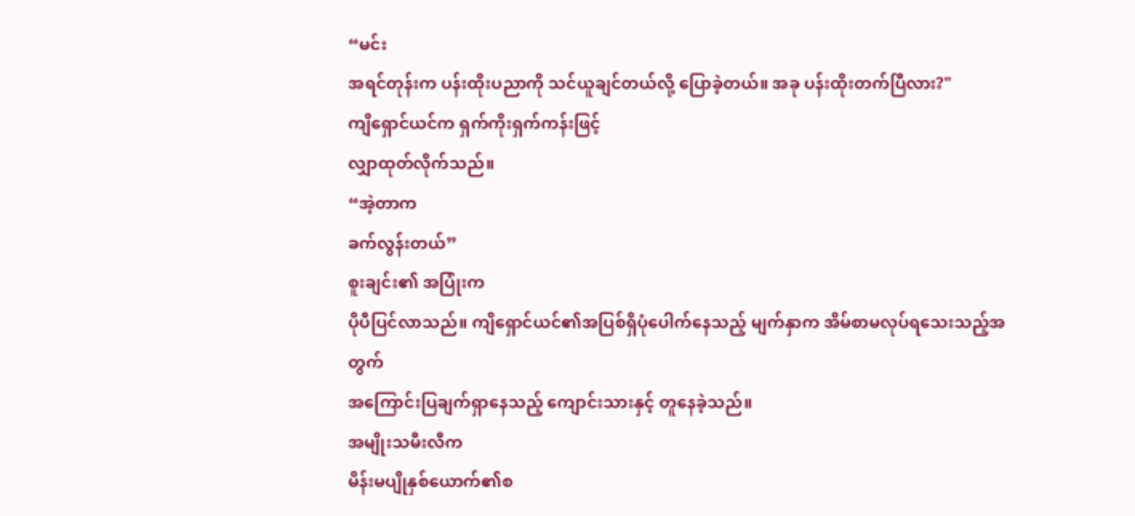“မင်း
အရင်တုန်းက ပန်းထိုးပညာကို သင်ယူချင်တယ်လို့ ပြောခဲ့တယ်။ အခု ပန်းထိုးတက်ပြီလား?"
ကျိရှောင်ယင်က ရှက်ကိုးရှက်ကန်းဖြင့်
လျှာထုတ်လိုက်သည်။
“အဲ့တာက
ခက်လွန်းတယ်”
စူးချင်း၏ အပြုံးက
ပိုပီပြင်လာသည်။ ကျိရှောင်ယင်၏အပြစ်ရှိပုံပေါက်နေသည့် မျက်နှာက အိမ်စာမလုပ်ရသေးသည့်အတွက်
အကြောင်းပြချက်ရှာနေသည့် ကျောင်းသားနှင့် တူနေခဲ့သည်။
အမျိုးသမီးလီက
မိန်းမပျိုနှစ်ယောက်၏စ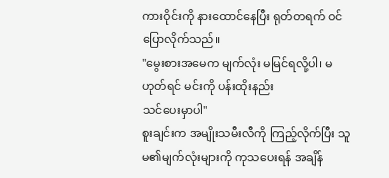ကားဝိုင်းကို နားထောင်နေပြီး ရုတ်တရက် ဝင်ပြောလိုက်သည်။
"မွေးစားအမေက မျက်လုံး မမြင်ရလို့ပါ၊ မဟုတ်ရင် မင်းကို ပန်းထိုးနည်း
သင်ပေးမှာပါ"
စူးချင်းက အမျိုးသမီးလီကို ကြည့်လိုက်ပြီး သူမ၏မျက်လုံးများကို ကုသပေးရန် အချိန်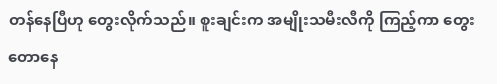တန်နေပြီဟု တွေးလိုက်သည်။ စူးချင်းက အမျိုးသမီးလီကို ကြည့်ကာ တွေးတောနေ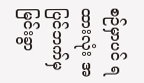စဉ်မှာပင် ရထားလုံး အပြင်ဘက်မှ မြင်းခွာ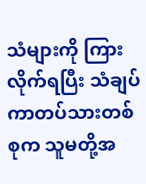သံများကို ကြားလိုက်ရပြီး သံချပ်ကာတပ်သားတစ်စုက သူမတို့အ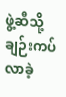ဖွဲ့ဆီသို့ ချဉ်းကပ်လာခဲ့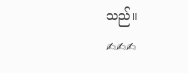သည်။
✍✍✍